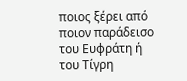ποιος ξέρει από ποιον παράδεισο
του Ευφράτη ή του Τίγρη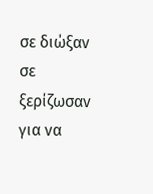σε διώξαν σε ξερίζωσαν
για να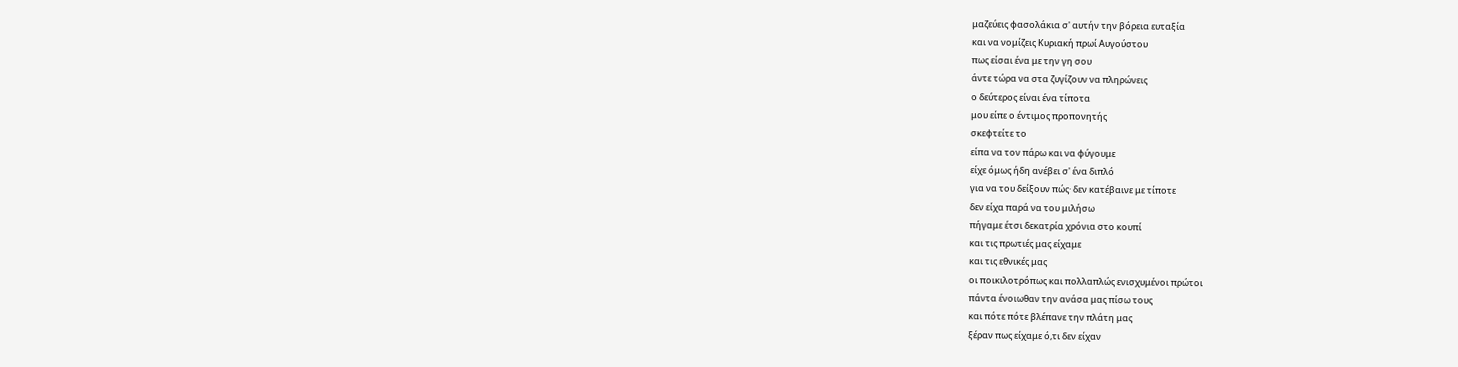μαζεύεις φασολάκια σ' αυτήν την βόρεια ευταξία
και να νομίζεις Κυριακή πρωί Αυγούστου
πως είσαι ένα με την γη σου
άντε τώρα να στα ζυγίζουν να πληρώνεις
ο δεύτερος είναι ένα τίποτα
μου είπε ο έντιμος προπονητής
σκεφτείτε το
είπα να τον πάρω και να φύγουμε
είχε όμως ήδη ανέβει σ' ένα διπλό
για να του δείξουν πώς· δεν κατέβαινε με τίποτε
δεν είχα παρά να του μιλήσω
πήγαμε έτσι δεκατρία χρόνια στο κουπί
και τις πρωτιές μας είχαμε
και τις εθνικές μας
οι ποικιλοτρόπως και πολλαπλώς ενισχυμένοι πρώτοι
πάντα ένοιωθαν την ανάσα μας πίσω τους
και πότε πότε βλέπανε την πλάτη μας
ξέραν πως είχαμε ό,τι δεν είχαν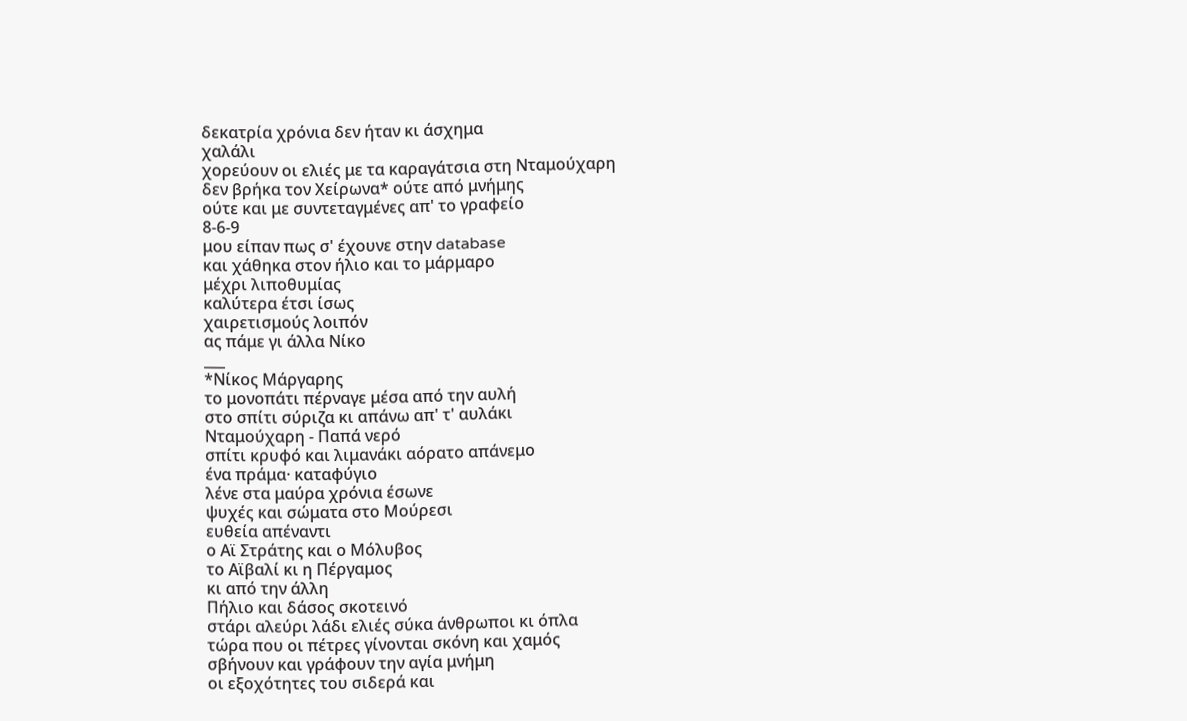δεκατρία χρόνια δεν ήταν κι άσχημα
χαλάλι
χορεύουν οι ελιές με τα καραγάτσια στη Νταμούχαρη
δεν βρήκα τον Χείρωνα* ούτε από μνήμης
ούτε και με συντεταγμένες απ' το γραφείο
8-6-9
μου είπαν πως σ' έχουνε στην database
και χάθηκα στον ήλιο και το μάρμαρο
μέχρι λιποθυμίας
καλύτερα έτσι ίσως
χαιρετισμούς λοιπόν
ας πάμε γι άλλα Νίκο
___
*Νίκος Μάργαρης
το μονοπάτι πέρναγε μέσα από την αυλή
στο σπίτι σύριζα κι απάνω απ' τ' αυλάκι
Νταμούχαρη - Παπά νερό
σπίτι κρυφό και λιμανάκι αόρατο απάνεμο
ένα πράμα· καταφύγιο
λένε στα μαύρα χρόνια έσωνε
ψυχές και σώματα στο Μούρεσι
ευθεία απέναντι
ο Αϊ Στράτης και ο Μόλυβος
το Αϊβαλί κι η Πέργαμος
κι από την άλλη
Πήλιο και δάσος σκοτεινό
στάρι αλεύρι λάδι ελιές σύκα άνθρωποι κι όπλα
τώρα που οι πέτρες γίνονται σκόνη και χαμός
σβήνουν και γράφουν την αγία μνήμη
οι εξοχότητες του σιδερά και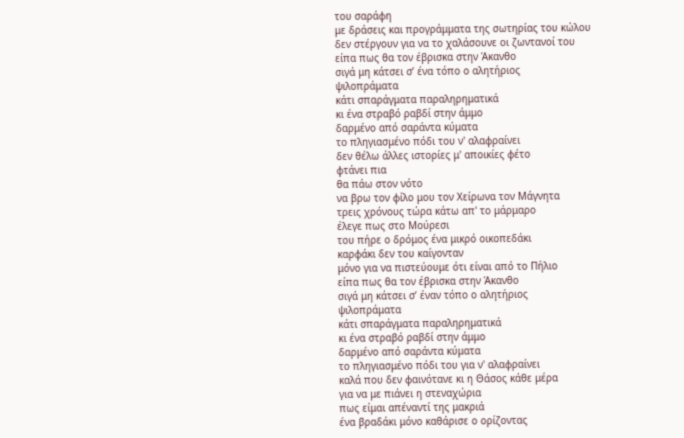του σαράφη
με δράσεις και προγράμματα της σωτηρίας του κώλου
δεν στέργουν για να το χαλάσουνε οι ζωντανοί του
είπα πως θα τον έβρισκα στην Άκανθο
σιγά μη κάτσει σ’ ένα τόπο ο αλητήριος
ψιλοπράματα
κάτι σπαράγματα παραληρηματικά
κι ένα στραβό ραβδί στην άμμο
δαρμένο από σαράντα κύματα
το πληγιασμένο πόδι του ν' αλαφραίνει
δεν θέλω άλλες ιστορίες μ' αποικίες φέτο
φτάνει πια
θα πάω στον νότο
να βρω τον φίλο μου τον Χείρωνα τον Μάγνητα
τρεις χρόνους τώρα κάτω απ' το μάρμαρο
έλεγε πως στο Μούρεσι
του πήρε ο δρόμος ένα μικρό οικοπεδάκι
καρφάκι δεν του καίγονταν
μόνο για να πιστεύουμε ότι είναι από το Πήλιο
είπα πως θα τον έβρισκα στην Άκανθο
σιγά μη κάτσει σ’ έναν τόπο ο αλητήριος
ψιλοπράματα
κάτι σπαράγματα παραληρηματικά
κι ένα στραβό ραβδί στην άμμο
δαρμένο από σαράντα κύματα
το πληγιασμένο πόδι του για ν' αλαφραίνει
καλά που δεν φαινότανε κι η Θάσος κάθε μέρα
για να με πιάνει η στεναχώρια
πως είμαι απέναντί της μακριά
ένα βραδάκι μόνο καθάρισε ο ορίζοντας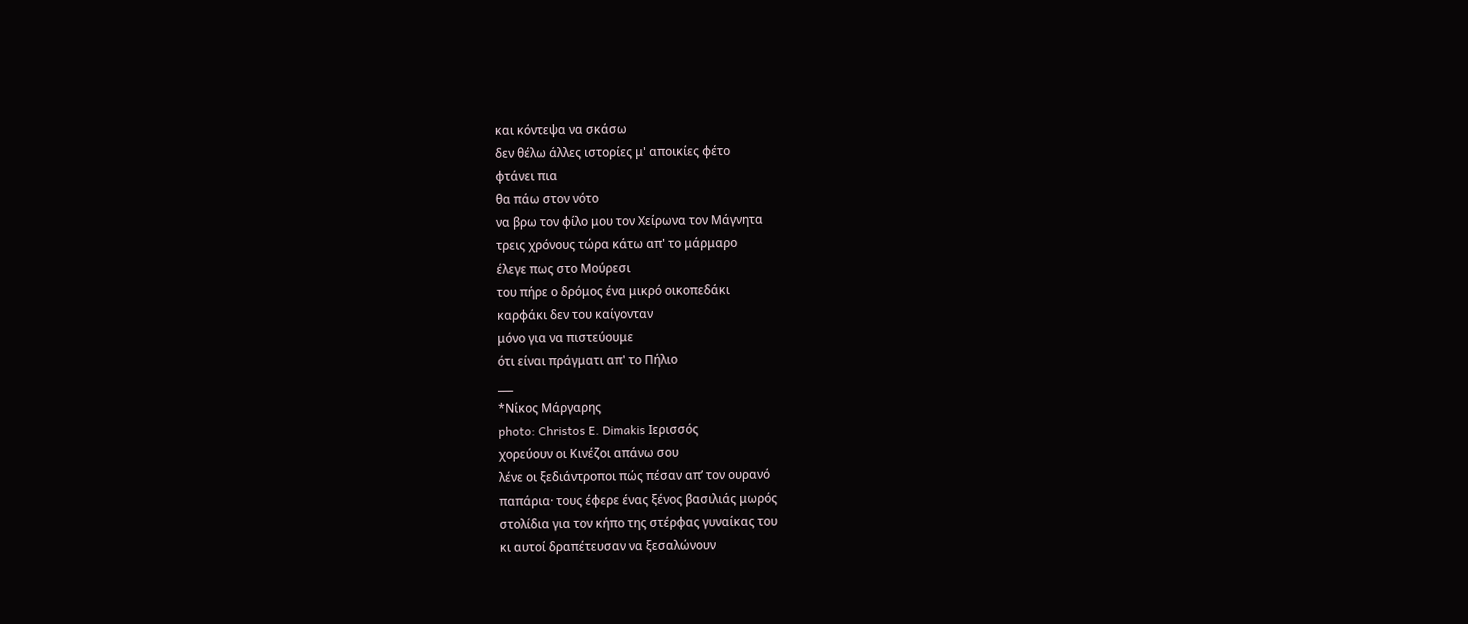και κόντεψα να σκάσω
δεν θέλω άλλες ιστορίες μ' αποικίες φέτο
φτάνει πια
θα πάω στον νότο
να βρω τον φίλο μου τον Χείρωνα τον Μάγνητα
τρεις χρόνους τώρα κάτω απ' το μάρμαρο
έλεγε πως στο Μούρεσι
του πήρε ο δρόμος ένα μικρό οικοπεδάκι
καρφάκι δεν του καίγονταν
μόνο για να πιστεύουμε
ότι είναι πράγματι απ' το Πήλιο
___
*Νίκος Μάργαρης
photo: Christos E. Dimakis Ιερισσός
χορεύουν οι Κινέζοι απάνω σου
λένε οι ξεδιάντροποι πώς πέσαν απ’ τον ουρανό
παπάρια· τους έφερε ένας ξένος βασιλιάς μωρός
στολίδια για τον κήπο της στέρφας γυναίκας του
κι αυτοί δραπέτευσαν να ξεσαλώνουν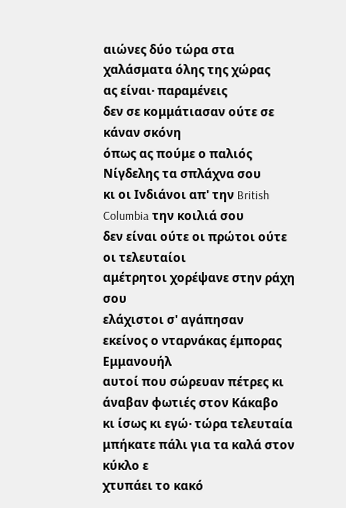αιώνες δύο τώρα στα χαλάσματα όλης της χώρας
ας είναι· παραμένεις
δεν σε κομμάτιασαν ούτε σε κάναν σκόνη
όπως ας πούμε ο παλιός Νίγδελης τα σπλάχνα σου
κι οι Ινδιάνοι απ' την British Columbia την κοιλιά σου
δεν είναι ούτε οι πρώτοι ούτε οι τελευταίοι
αμέτρητοι χορέψανε στην ράχη σου
ελάχιστοι σ' αγάπησαν
εκείνος ο νταρνάκας έμπορας Εμμανουήλ
αυτοί που σώρευαν πέτρες κι άναβαν φωτιές στον Κάκαβο
κι ίσως κι εγώ· τώρα τελευταία
μπήκατε πάλι για τα καλά στον κύκλο ε
χτυπάει το κακό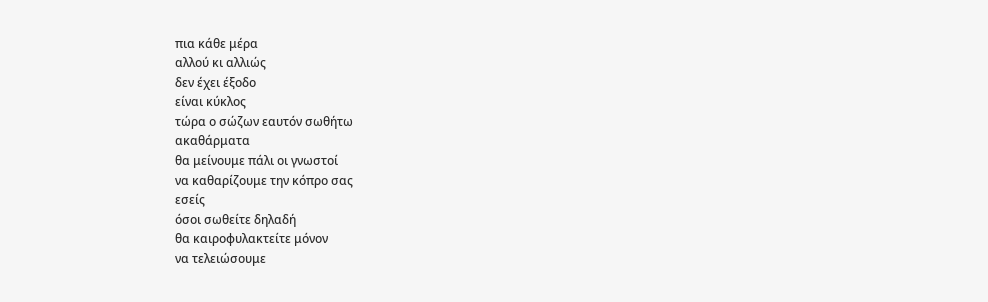πια κάθε μέρα
αλλού κι αλλιώς
δεν έχει έξοδο
είναι κύκλος
τώρα ο σώζων εαυτόν σωθήτω
ακαθάρματα
θα μείνουμε πάλι οι γνωστοί
να καθαρίζουμε την κόπρο σας
εσείς
όσοι σωθείτε δηλαδή
θα καιροφυλακτείτε μόνον
να τελειώσουμε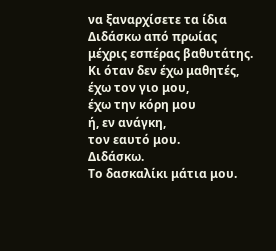να ξαναρχίσετε τα ίδια
Διδάσκω από πρωίας
μέχρις εσπέρας βαθυτάτης.
Κι όταν δεν έχω μαθητές,
έχω τον γιο μου,
έχω την κόρη μου
ή, εν ανάγκη,
τον εαυτό μου.
Διδάσκω.
Το δασκαλίκι μάτια μου.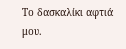Το δασκαλίκι αφτιά μου.